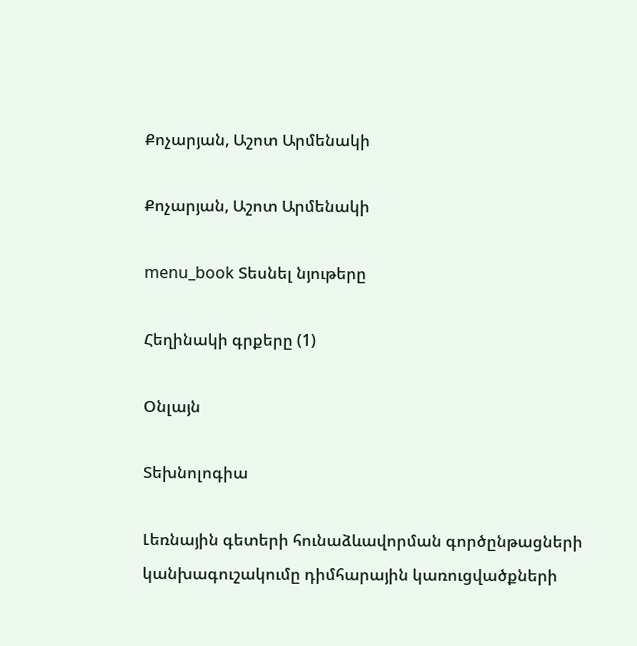Քոչարյան, Աշոտ Արմենակի

Քոչարյան, Աշոտ Արմենակի

menu_book Տեսնել նյութերը

Հեղինակի գրքերը (1)

Օնլայն

Տեխնոլոգիա

Լեռնային գետերի հունաձևավորման գործընթացների կանխագուշակումը դիմհարային կառուցվածքների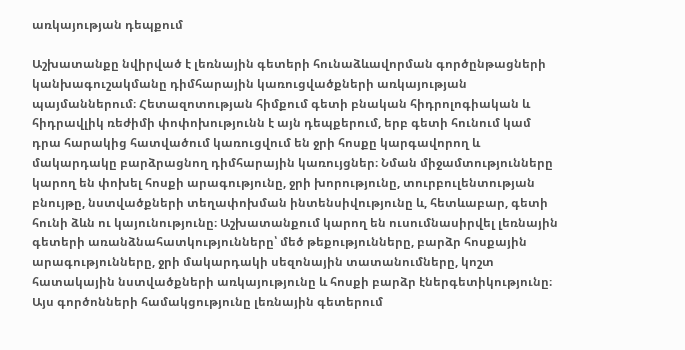առկայության դեպքում

Աշխատանքը նվիրված է լեռնային գետերի հունաձևավորման գործընթացների կանխագուշակմանը դիմհարային կառուցվածքների առկայության պայմաններում։ Հետազոտության հիմքում գետի բնական հիդրոլոգիական և հիդրավլիկ ռեժիմի փոփոխությունն է այն դեպքերում, երբ գետի հունում կամ դրա հարակից հատվածում կառուցվում են ջրի հոսքը կարգավորող և մակարդակը բարձրացնող դիմհարային կառույցներ։ Նման միջամտությունները կարող են փոխել հոսքի արագությունը, ջրի խորությունը, տուրբուլենտության բնույթը, նստվածքների տեղափոխման ինտենսիվությունը և, հետևաբար, գետի հունի ձևն ու կայունությունը։ Աշխատանքում կարող են ուսումնասիրվել լեռնային գետերի առանձնահատկությունները՝ մեծ թեքությունները, բարձր հոսքային արագությունները, ջրի մակարդակի սեզոնային տատանումները, կոշտ հատակային նստվածքների առկայությունը և հոսքի բարձր էներգետիկությունը։ Այս գործոնների համակցությունը լեռնային գետերում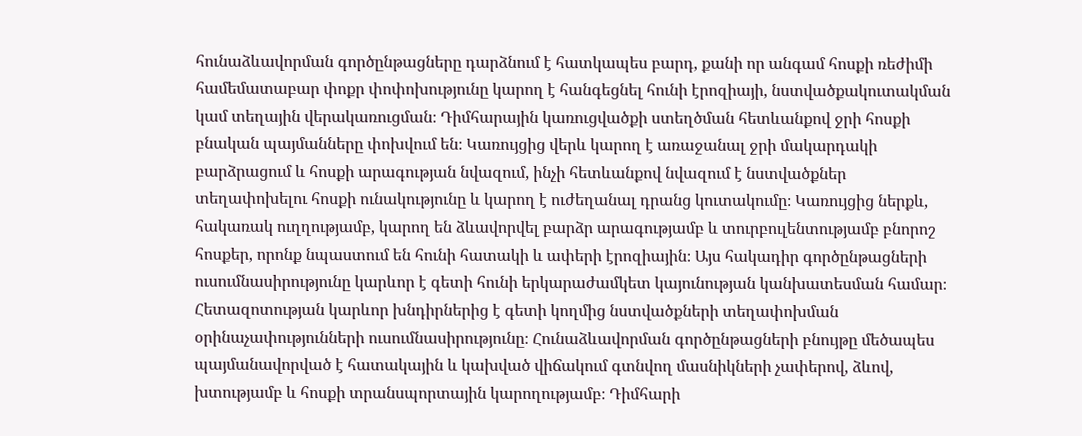հունաձևավորման գործընթացները դարձնում է հատկապես բարդ, քանի որ անգամ հոսքի ռեժիմի համեմատաբար փոքր փոփոխությունը կարող է հանգեցնել հունի էրոզիայի, նստվածքակուտակման կամ տեղային վերակառուցման։ Դիմհարային կառուցվածքի ստեղծման հետևանքով ջրի հոսքի բնական պայմանները փոխվում են։ Կառույցից վերև կարող է առաջանալ ջրի մակարդակի բարձրացում և հոսքի արագության նվազում, ինչի հետևանքով նվազում է նստվածքներ տեղափոխելու հոսքի ունակությունը և կարող է ուժեղանալ դրանց կուտակումը։ Կառույցից ներքև, հակառակ ուղղությամբ, կարող են ձևավորվել բարձր արագությամբ և տուրբուլենտությամբ բնորոշ հոսքեր, որոնք նպաստում են հունի հատակի և ափերի էրոզիային։ Այս հակադիր գործընթացների ուսումնասիրությունը կարևոր է գետի հունի երկարաժամկետ կայունության կանխատեսման համար։ Հետազոտության կարևոր խնդիրներից է գետի կողմից նստվածքների տեղափոխման օրինաչափությունների ուսումնասիրությունը։ Հունաձևավորման գործընթացների բնույթը մեծապես պայմանավորված է հատակային և կախված վիճակում գտնվող մասնիկների չափերով, ձևով, խտությամբ և հոսքի տրանսպորտային կարողությամբ։ Դիմհարի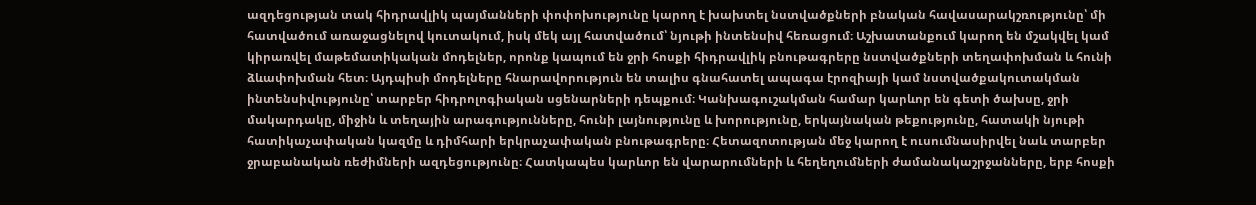ազդեցության տակ հիդրավլիկ պայմանների փոփոխությունը կարող է խախտել նստվածքների բնական հավասարակշռությունը՝ մի հատվածում առաջացնելով կուտակում, իսկ մեկ այլ հատվածում՝ նյութի ինտենսիվ հեռացում։ Աշխատանքում կարող են մշակվել կամ կիրառվել մաթեմատիկական մոդելներ, որոնք կապում են ջրի հոսքի հիդրավլիկ բնութագրերը նստվածքների տեղափոխման և հունի ձևափոխման հետ։ Այդպիսի մոդելները հնարավորություն են տալիս գնահատել ապագա էրոզիայի կամ նստվածքակուտակման ինտենսիվությունը՝ տարբեր հիդրոլոգիական սցենարների դեպքում։ Կանխագուշակման համար կարևոր են գետի ծախսը, ջրի մակարդակը, միջին և տեղային արագությունները, հունի լայնությունը և խորությունը, երկայնական թեքությունը, հատակի նյութի հատիկաչափական կազմը և դիմհարի երկրաչափական բնութագրերը։ Հետազոտության մեջ կարող է ուսումնասիրվել նաև տարբեր ջրաբանական ռեժիմների ազդեցությունը։ Հատկապես կարևոր են վարարումների և հեղեղումների ժամանակաշրջանները, երբ հոսքի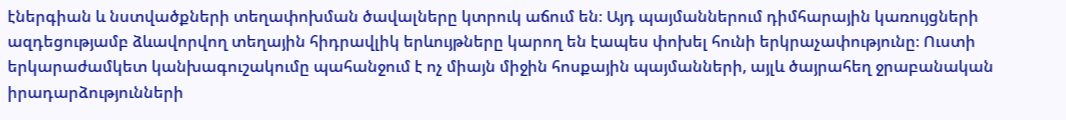էներգիան և նստվածքների տեղափոխման ծավալները կտրուկ աճում են։ Այդ պայմաններում դիմհարային կառույցների ազդեցությամբ ձևավորվող տեղային հիդրավլիկ երևույթները կարող են էապես փոխել հունի երկրաչափությունը։ Ուստի երկարաժամկետ կանխագուշակումը պահանջում է ոչ միայն միջին հոսքային պայմանների, այլև ծայրահեղ ջրաբանական իրադարձությունների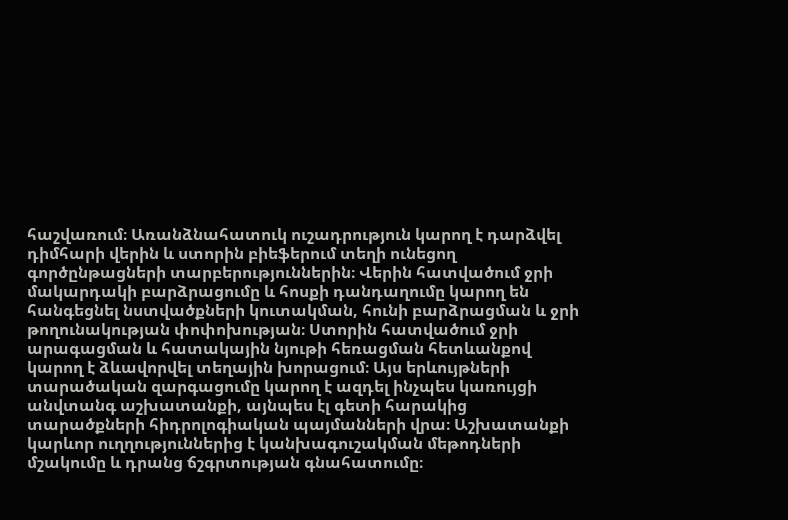հաշվառում։ Առանձնահատուկ ուշադրություն կարող է դարձվել դիմհարի վերին և ստորին բիեֆերում տեղի ունեցող գործընթացների տարբերություններին։ Վերին հատվածում ջրի մակարդակի բարձրացումը և հոսքի դանդաղումը կարող են հանգեցնել նստվածքների կուտակման, հունի բարձրացման և ջրի թողունակության փոփոխության։ Ստորին հատվածում ջրի արագացման և հատակային նյութի հեռացման հետևանքով կարող է ձևավորվել տեղային խորացում։ Այս երևույթների տարածական զարգացումը կարող է ազդել ինչպես կառույցի անվտանգ աշխատանքի, այնպես էլ գետի հարակից տարածքների հիդրոլոգիական պայմանների վրա։ Աշխատանքի կարևոր ուղղություններից է կանխագուշակման մեթոդների մշակումը և դրանց ճշգրտության գնահատումը։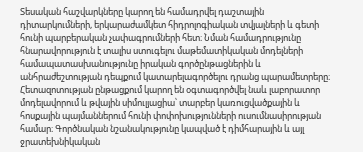Տեսական հաշվարկները կարող են համադրվել դաշտային դիտարկումների, երկարաժամկետ հիդրոլոգիական տվյալների և գետի հունի պարբերական չափագրումների հետ։ Նման համադրությունը հնարավորություն է տալիս ստուգելու մաթեմատիկական մոդելների համապատասխանությունը իրական գործընթացներին և անհրաժեշտության դեպքում կատարելագործելու դրանց պարամետրերը։ Հետազոտության ընթացքում կարող են օգտագործվել նաև լաբորատոր մոդելավորում և թվային սիմուլյացիա՝ տարբեր կառուցվածքային և հոսքային պայմաններում հունի փոփոխությունների ուսումնասիրության համար։ Գործնական նշանակությունը կապված է դիմհարային և այլ ջրատեխնիկական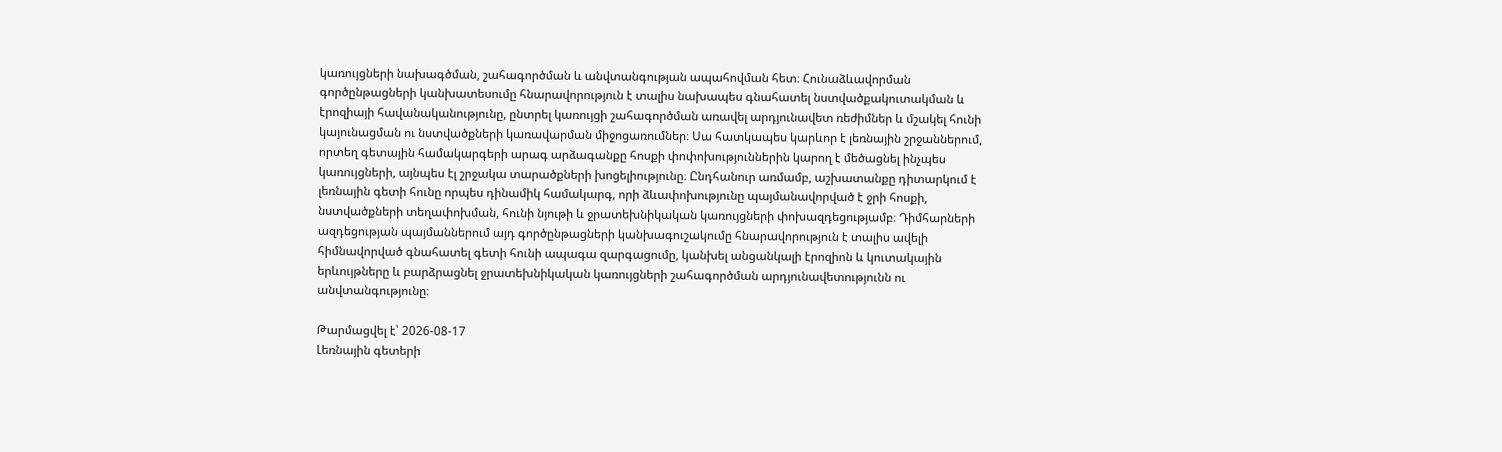կառույցների նախագծման, շահագործման և անվտանգության ապահովման հետ։ Հունաձևավորման գործընթացների կանխատեսումը հնարավորություն է տալիս նախապես գնահատել նստվածքակուտակման և էրոզիայի հավանականությունը, ընտրել կառույցի շահագործման առավել արդյունավետ ռեժիմներ և մշակել հունի կայունացման ու նստվածքների կառավարման միջոցառումներ։ Սա հատկապես կարևոր է լեռնային շրջաններում, որտեղ գետային համակարգերի արագ արձագանքը հոսքի փոփոխություններին կարող է մեծացնել ինչպես կառույցների, այնպես էլ շրջակա տարածքների խոցելիությունը։ Ընդհանուր առմամբ, աշխատանքը դիտարկում է լեռնային գետի հունը որպես դինամիկ համակարգ, որի ձևափոխությունը պայմանավորված է ջրի հոսքի, նստվածքների տեղափոխման, հունի նյութի և ջրատեխնիկական կառույցների փոխազդեցությամբ։ Դիմհարների ազդեցության պայմաններում այդ գործընթացների կանխագուշակումը հնարավորություն է տալիս ավելի հիմնավորված գնահատել գետի հունի ապագա զարգացումը, կանխել անցանկալի էրոզիոն և կուտակային երևույթները և բարձրացնել ջրատեխնիկական կառույցների շահագործման արդյունավետությունն ու անվտանգությունը։

Թարմացվել է՝ 2026-08-17
Լեռնային գետերի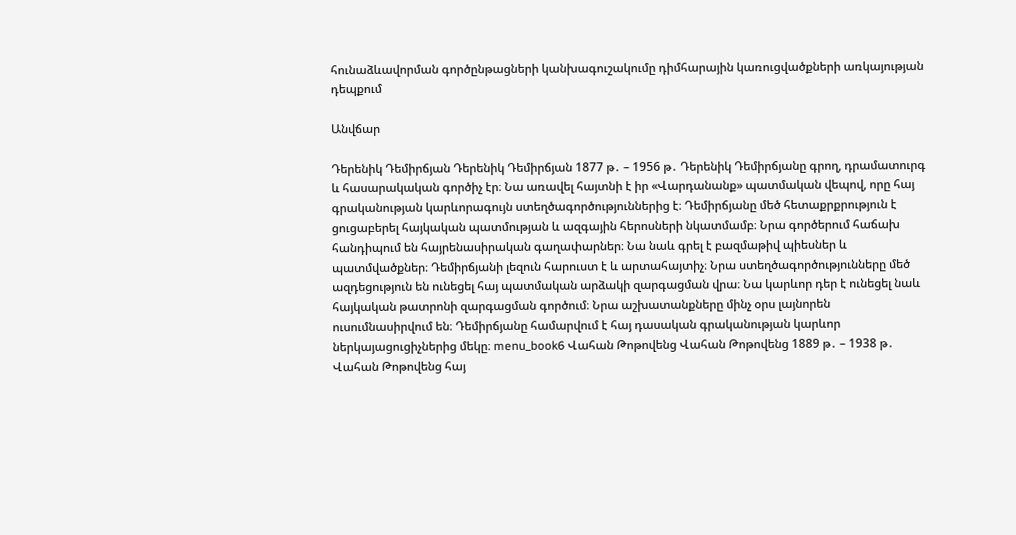հունաձևավորման գործընթացների կանխագուշակումը դիմհարային կառուցվածքների առկայության դեպքում

Անվճար

Դերենիկ Դեմիրճյան Դերենիկ Դեմիրճյան 1877 թ․ – 1956 թ․ Դերենիկ Դեմիրճյանը գրող, դրամատուրգ և հասարակական գործիչ էր։ Նա առավել հայտնի է իր «Վարդանանք» պատմական վեպով, որը հայ գրականության կարևորագույն ստեղծագործություններից է։ Դեմիրճյանը մեծ հետաքրքրություն է ցուցաբերել հայկական պատմության և ազգային հերոսների նկատմամբ։ Նրա գործերում հաճախ հանդիպում են հայրենասիրական գաղափարներ։ Նա նաև գրել է բազմաթիվ պիեսներ և պատմվածքներ։ Դեմիրճյանի լեզուն հարուստ է և արտահայտիչ։ Նրա ստեղծագործությունները մեծ ազդեցություն են ունեցել հայ պատմական արձակի զարգացման վրա։ Նա կարևոր դեր է ունեցել նաև հայկական թատրոնի զարգացման գործում։ Նրա աշխատանքները մինչ օրս լայնորեն ուսումնասիրվում են։ Դեմիրճյանը համարվում է հայ դասական գրականության կարևոր ներկայացուցիչներից մեկը։ menu_book6 Վահան Թոթովենց Վահան Թոթովենց 1889 թ․ – 1938 թ․ Վահան Թոթովենց հայ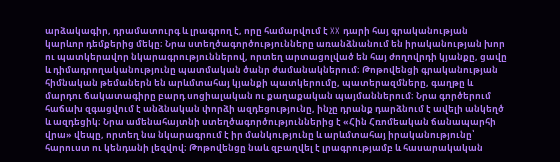արձակագիր, դրամատուրգ և լրագրող է, որը համարվում է XX դարի հայ գրականության կարևոր դեմքերից մեկը։ Նրա ստեղծագործությունները առանձնանում են իրականության խոր ու պատկերավոր նկարագրություններով, որտեղ արտացոլված են հայ ժողովրդի կյանքը, ցավը և դիմադրողականությունը պատմական ծանր ժամանակներում։ Թոթովենցի գրականության հիմնական թեմաներն են արևմտահայ կյանքի պատկերումը, պատերազմները, գաղթը և մարդու ճակատագիրը բարդ սոցիալական ու քաղաքական պայմաններում։ Նրա գործերում հաճախ զգացվում է անձնական փորձի ազդեցությունը, ինչը դրանք դարձնում է ավելի անկեղծ և ազդեցիկ։ Նրա ամենահայտնի ստեղծագործություններից է «Հին Հռոմեական ճանապարհի վրա» վեպը, որտեղ նա նկարագրում է իր մանկությունը և արևմտահայ իրականությունը՝ հարուստ ու կենդանի լեզվով։ Թոթովենցը նաև զբաղվել է լրագրությամբ և հասարակական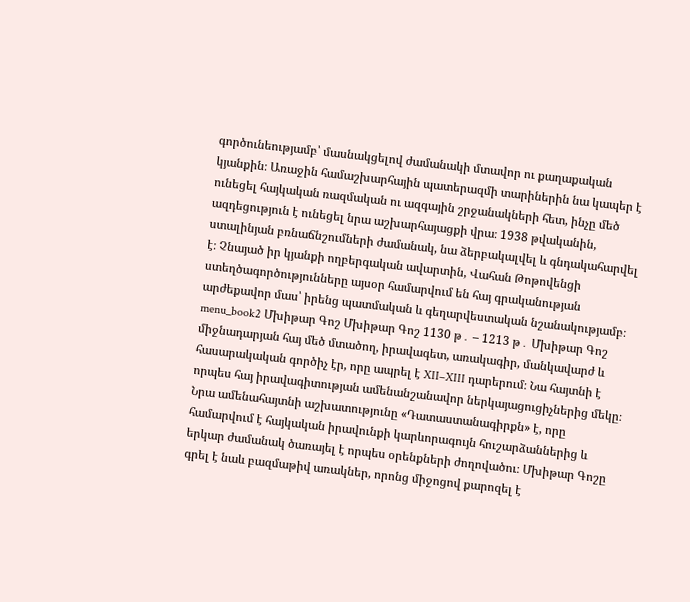գործունեությամբ՝ մասնակցելով ժամանակի մտավոր ու քաղաքական կյանքին։ Առաջին համաշխարհային պատերազմի տարիներին նա կապեր է ունեցել հայկական ռազմական ու ազգային շրջանակների հետ, ինչը մեծ ազդեցություն է ունեցել նրա աշխարհայացքի վրա։ 1938 թվականին, ստալինյան բռնաճնշումների ժամանակ, նա ձերբակալվել և գնդակահարվել է։ Չնայած իր կյանքի ողբերգական ավարտին, Վահան Թոթովենցի ստեղծագործությունները այսօր համարվում են հայ գրականության արժեքավոր մաս՝ իրենց պատմական և գեղարվեստական նշանակությամբ։ menu_book2 Մխիթար Գոշ Մխիթար Գոշ 1130 թ․ – 1213 թ․ Մխիթար Գոշ միջնադարյան հայ մեծ մտածող, իրավագետ, առակագիր, մանկավարժ և հասարակական գործիչ էր, որը ապրել է XII–XIII դարերում։ Նա հայտնի է որպես հայ իրավագիտության ամենանշանավոր ներկայացուցիչներից մեկը։ Նրա ամենահայտնի աշխատությունը «Դատաստանագիրքն» է, որը համարվում է հայկական իրավունքի կարևորագույն հուշարձաններից և երկար ժամանակ ծառայել է որպես օրենքների ժողովածու։ Մխիթար Գոշը գրել է նաև բազմաթիվ առակներ, որոնց միջոցով քարոզել է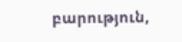բարություն,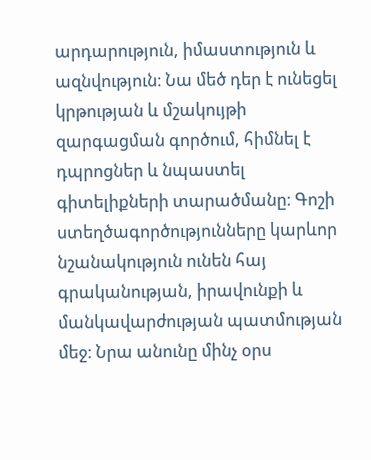արդարություն, իմաստություն և ազնվություն։ Նա մեծ դեր է ունեցել կրթության և մշակույթի զարգացման գործում, հիմնել է դպրոցներ և նպաստել գիտելիքների տարածմանը։ Գոշի ստեղծագործությունները կարևոր նշանակություն ունեն հայ գրականության, իրավունքի և մանկավարժության պատմության մեջ։ Նրա անունը մինչ օրս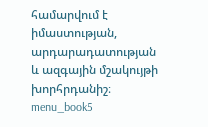համարվում է իմաստության, արդարադատության և ազգային մշակույթի խորհրդանիշ։ menu_book5